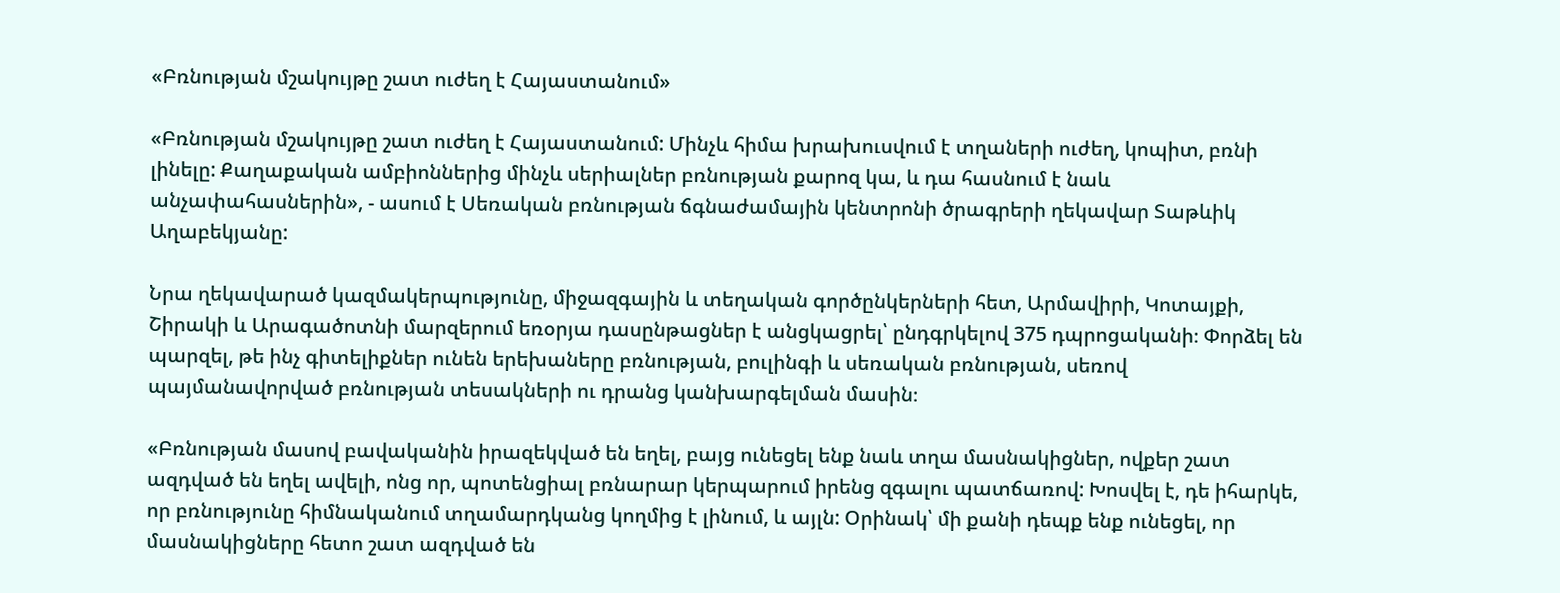«Բռնության մշակույթը շատ ուժեղ է Հայաստանում»

«Բռնության մշակույթը շատ ուժեղ է Հայաստանում: Մինչև հիմա խրախուսվում է տղաների ուժեղ, կոպիտ, բռնի լինելը: Քաղաքական ամբիոններից մինչև սերիալներ բռնության քարոզ կա, և դա հասնում է նաև անչափահասներին», - ասում է Սեռական բռնության ճգնաժամային կենտրոնի ծրագրերի ղեկավար Տաթևիկ Աղաբեկյանը:

Նրա ղեկավարած կազմակերպությունը, միջազգային և տեղական գործընկերների հետ, Արմավիրի, Կոտայքի, Շիրակի և Արագածոտնի մարզերում եռօրյա դասընթացներ է անցկացրել՝ ընդգրկելով 375 դպրոցականի։ Փորձել են պարզել, թե ինչ գիտելիքներ ունեն երեխաները բռնության, բուլինգի և սեռական բռնության, սեռով պայմանավորված բռնության տեսակների ու դրանց կանխարգելման մասին։

«Բռնության մասով բավականին իրազեկված են եղել, բայց ունեցել ենք նաև տղա մասնակիցներ, ովքեր շատ ազդված են եղել ավելի, ոնց որ, պոտենցիալ բռնարար կերպարում իրենց զգալու պատճառով: Խոսվել է, դե իհարկե, որ բռնությունը հիմնականում տղամարդկանց կողմից է լինում, և այլն: Օրինակ՝ մի քանի դեպք ենք ունեցել, որ մասնակիցները հետո շատ ազդված են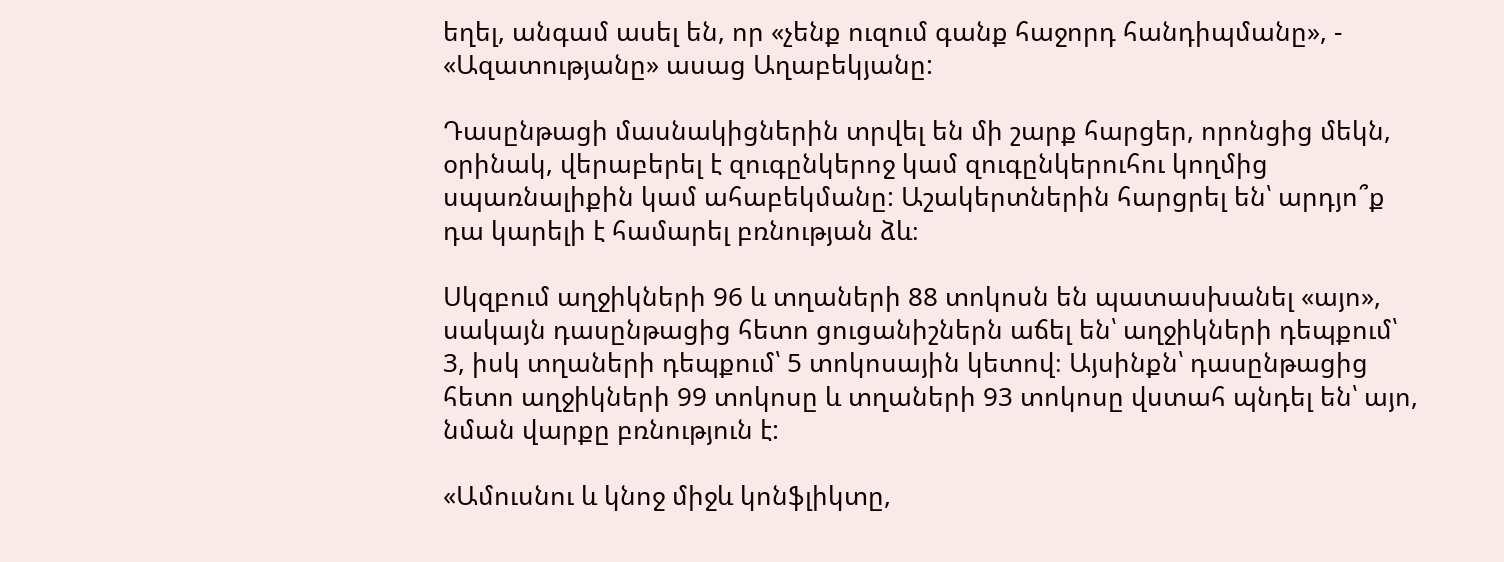եղել, անգամ ասել են, որ «չենք ուզում գանք հաջորդ հանդիպմանը», - «Ազատությանը» ասաց Աղաբեկյանը:

Դասընթացի մասնակիցներին տրվել են մի շարք հարցեր, որոնցից մեկն, օրինակ, վերաբերել է զուգընկերոջ կամ զուգընկերուհու կողմից սպառնալիքին կամ ահաբեկմանը: Աշակերտներին հարցրել են՝ արդյո՞ք դա կարելի է համարել բռնության ձև։

Սկզբում աղջիկների 96 և տղաների 88 տոկոսն են պատասխանել «այո», սակայն դասընթացից հետո ցուցանիշներն աճել են՝ աղջիկների դեպքում՝ 3, իսկ տղաների դեպքում՝ 5 տոկոսային կետով։ Այսինքն՝ դասընթացից հետո աղջիկների 99 տոկոսը և տղաների 93 տոկոսը վստահ պնդել են՝ այո, նման վարքը բռնություն է:

«Ամուսնու և կնոջ միջև կոնֆլիկտը,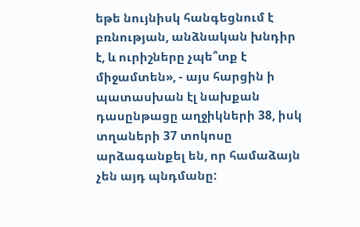եթե նույնիսկ հանգեցնում է բռնության, անձնական խնդիր է, և ուրիշները չպե՞տք է միջամտեն», - այս հարցին ի պատասխան էլ նախքան դասընթացը աղջիկների 38, իսկ տղաների 37 տոկոսը արձագանքել են, որ համաձայն չեն այդ պնդմանը: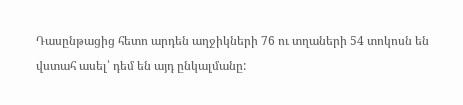Դասընթացից հետո արդեն աղջիկների 76 ու տղաների 54 տոկոսն են վստահ ասել՝ դեմ են այդ ընկալմանը: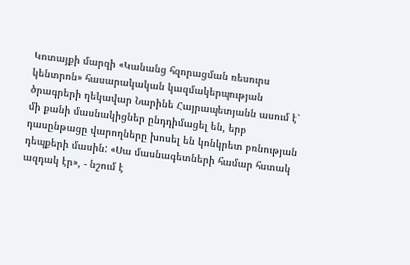Կոտայքի մարզի «Կանանց հզորացման ռեսուրս կենտրոն» հասարակական կազմակերպության ծրագրերի ղեկավար Նարինե Հայրապետյանն ասում է՝ մի քանի մասնակիցներ ընդդիմացել են, երբ դասընթացը վարողները խոսել են կոնկրետ բռնության դեպքերի մասին: «Սա մասնագետների համար հստակ ազդակ էր», - նշում է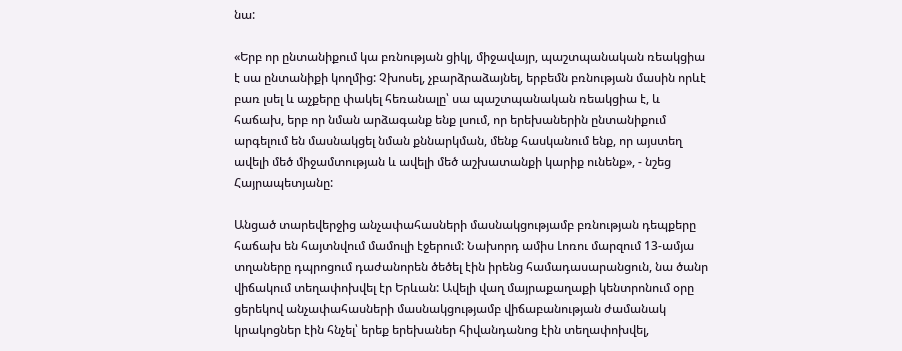նա:

«Երբ որ ընտանիքում կա բռնության ցիկլ, միջավայր, պաշտպանական ռեակցիա է սա ընտանիքի կողմից: Չխոսել, չբարձրաձայնել, երբեմն բռնության մասին որևէ բառ լսել և աչքերը փակել հեռանալը՝ սա պաշտպանական ռեակցիա է, և հաճախ, երբ որ նման արձագանք ենք լսում, որ երեխաներին ընտանիքում արգելում են մասնակցել նման քննարկման, մենք հասկանում ենք, որ այստեղ ավելի մեծ միջամտության և ավելի մեծ աշխատանքի կարիք ունենք», - նշեց Հայրապետյանը:

Անցած տարեվերջից անչափահասների մասնակցությամբ բռնության դեպքերը հաճախ են հայտնվում մամուլի էջերում: Նախորդ ամիս Լոռու մարզում 13-ամյա տղաները դպրոցում դաժանորեն ծեծել էին իրենց համադասարանցուն, նա ծանր վիճակում տեղափոխվել էր Երևան: Ավելի վաղ մայրաքաղաքի կենտրոնում օրը ցերեկով անչափահասների մասնակցությամբ վիճաբանության ժամանակ կրակոցներ էին հնչել՝ երեք երեխաներ հիվանդանոց էին տեղափոխվել,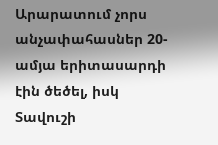Արարատում չորս անչափահասներ 20-ամյա երիտասարդի էին ծեծել, իսկ Տավուշի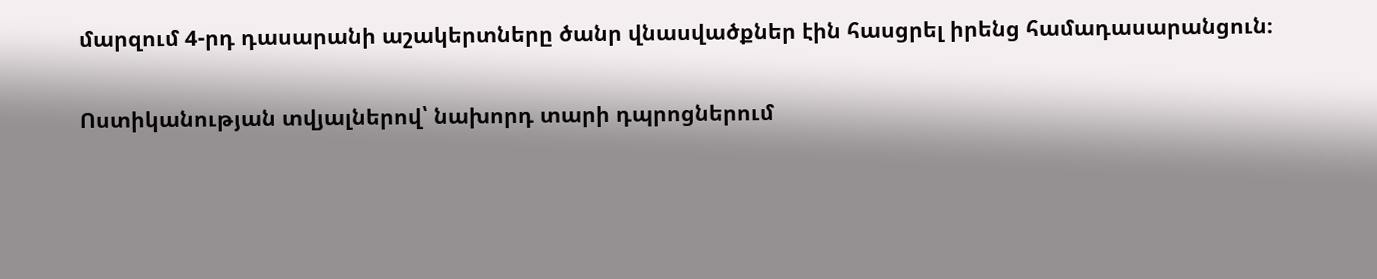մարզում 4-րդ դասարանի աշակերտները ծանր վնասվածքներ էին հասցրել իրենց համադասարանցուն։

Ոստիկանության տվյալներով՝ նախորդ տարի դպրոցներում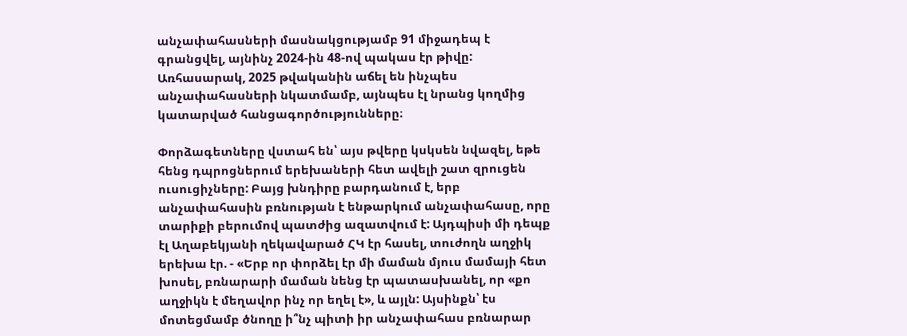անչափահասների մասնակցությամբ 91 միջադեպ է գրանցվել, այնինչ 2024-ին 48-ով պակաս էր թիվը: Առհասարակ, 2025 թվականին աճել են ինչպես անչափահասների նկատմամբ, այնպես էլ նրանց կողմից կատարված հանցագործությունները։

Փորձագետները վստահ են՝ այս թվերը կսկսեն նվազել, եթե հենց դպրոցներում երեխաների հետ ավելի շատ զրուցեն ուսուցիչները: Բայց խնդիրը բարդանում է, երբ անչափահասին բռնության է ենթարկում անչափահասը, որը տարիքի բերումով պատժից ազատվում է: Այդպիսի մի դեպք էլ Աղաբեկյանի ղեկավարած ՀԿ էր հասել, տուժողն աղջիկ երեխա էր. - «Երբ որ փորձել էր մի մաման մյուս մամայի հետ խոսել, բռնարարի մաման նենց էր պատասխանել, որ «քո աղջիկն է մեղավոր ինչ որ եղել է», և այլն: Այսինքն՝ էս մոտեցմամբ ծնողը ի՞նչ պիտի իր անչափահաս բռնարար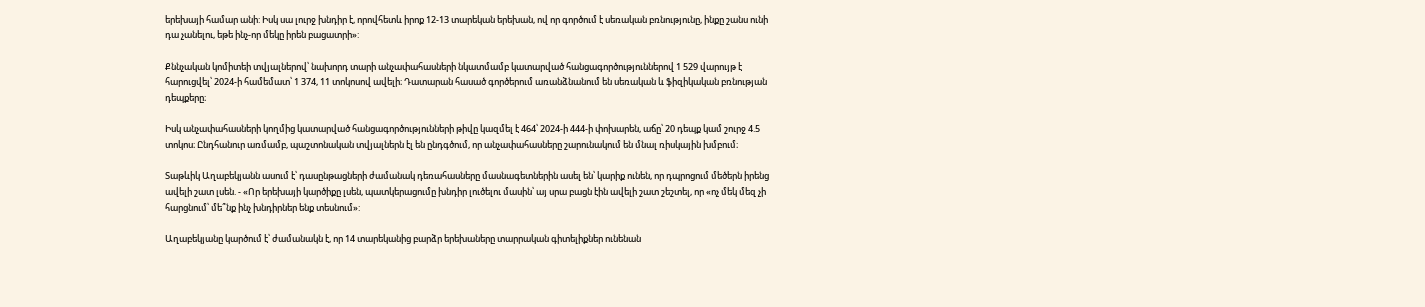երեխայի համար անի: Իսկ սա լուրջ խնդիր է, որովհետև իրոք 12-13 տարեկան երեխան, ով որ գործում է սեռական բռնությունը, ինքը շանս ունի դա չանելու, եթե ինչ-որ մեկը իրեն բացատրի»:

Քննչական կոմիտեի տվյալներով՝ նախորդ տարի անչափահասների նկատմամբ կատարված հանցագործություններով 1 529 վարույթ է հարուցվել՝ 2024-ի համեմատ՝ 1 374, 11 տոկոսով ավելի։ Դատարան հասած գործերում առանձնանում են սեռական և ֆիզիկական բռնության դեպքերը։

Իսկ անչափահասների կողմից կատարված հանցագործությունների թիվը կազմել է 464՝ 2024-ի 444-ի փոխարեն, աճը՝ 20 դեպք կամ շուրջ 4.5 տոկոս։ Ընդհանուր առմամբ, պաշտոնական տվյալներն էլ են ընդգծում, որ անչափահասները շարունակում են մնալ ռիսկային խմբում։

Տաթևիկ Աղաբեկյանն ասում է՝ դասընթացների ժամանակ դեռահասները մասնագետներին ասել են՝ կարիք ունեն, որ դպրոցում մեծերն իրենց ավելի շատ լսեն. - «Որ երեխայի կարծիքը լսեն, պատկերացումը խնդիր լուծելու մասին՝ այ սրա բացն էին ավելի շատ շեշտել, որ «ոչ մեկ մեզ չի հարցնում՝ մե՞նք ինչ խնդիրներ ենք տեսնում»:

Աղաբեկյանը կարծում է՝ ժամանակն է, որ 14 տարեկանից բարձր երեխաները տարրական գիտելիքներ ունենան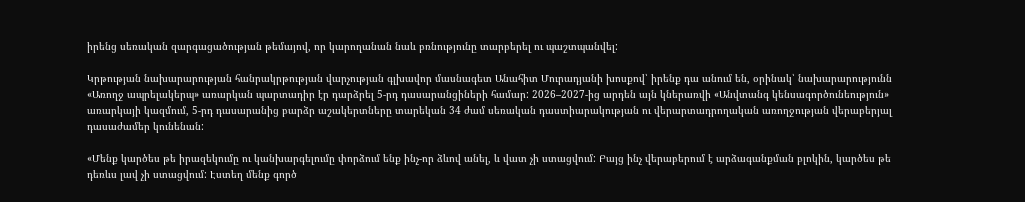իրենց սեռական զարգացածության թեմայով, որ կարողանան նաև բռնությունը տարբերել ու պաշտպանվել:

Կրթության նախարարության հանրակրթության վարչության գլխավոր մասնագետ Անահիտ Մուրադյանի խոսքով՝ իրենք դա անում են, օրինակ՝ նախարարությունն «Առողջ ապրելակերպ» առարկան պարտադիր էր դարձրել 5-րդ դասարանցիների համար: 2026–2027-ից արդեն այն կներառվի «Անվտանգ կենսագործունեություն» առարկայի կազմում, 5-րդ դասարանից բարձր աշակերտները տարեկան 34 ժամ սեռական դաստիարակության ու վերարտադրողական առողջության վերաբերյալ դասաժամեր կունենան:

«Մենք կարծես թե իրազեկումը ու կանխարգելումը փորձում ենք ինչ-որ ձևով անել, և վատ չի ստացվում: Բայց ինչ վերաբերում է արձագանքման բլոկին, կարծես թե դեռևս լավ չի ստացվում: Էստեղ մենք գործ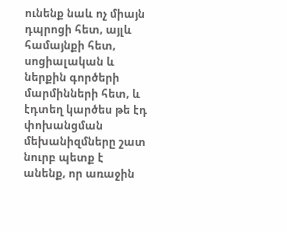ունենք նաև ոչ միայն դպրոցի հետ, այլև համայնքի հետ, սոցիալական և ներքին գործերի մարմինների հետ, և էդտեղ կարծես թե էդ փոխանցման մեխանիզմները շատ նուրբ պետք է անենք, որ առաջին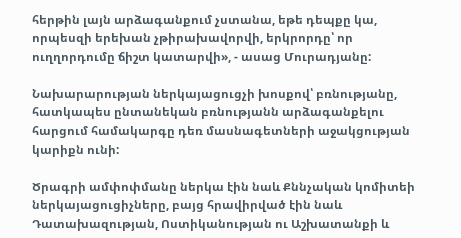հերթին լայն արձագանքում չստանա, եթե դեպքը կա, որպեսզի երեխան չթիրախավորվի, երկրորդը՝ որ ուղղորդումը ճիշտ կատարվի», - ասաց Մուրադյանը:

Նախարարության ներկայացուցչի խոսքով՝ բռնությանը, հատկապես ընտանեկան բռնությանն արձագանքելու հարցում համակարգը դեռ մասնագետների աջակցության կարիքն ունի:

Ծրագրի ամփոփմանը ներկա էին նաև Քննչական կոմիտեի ներկայացուցիչները, բայց հրավիրված էին նաև Դատախազության, Ոստիկանության ու Աշխատանքի և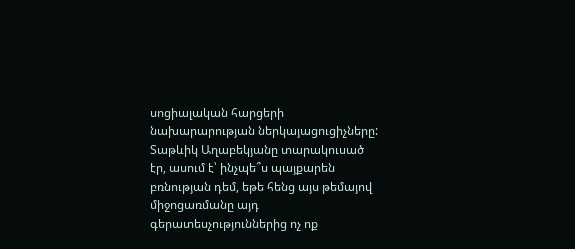սոցիալական հարցերի նախարարության ներկայացուցիչները: Տաթևիկ Աղաբեկյանը տարակուսած էր, ասում է՝ ինչպե՞ս պայքարեն բռնության դեմ, եթե հենց այս թեմայով միջոցառմանը այդ գերատեսչություններից ոչ ոք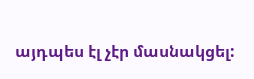այդպես էլ չէր մասնակցել: